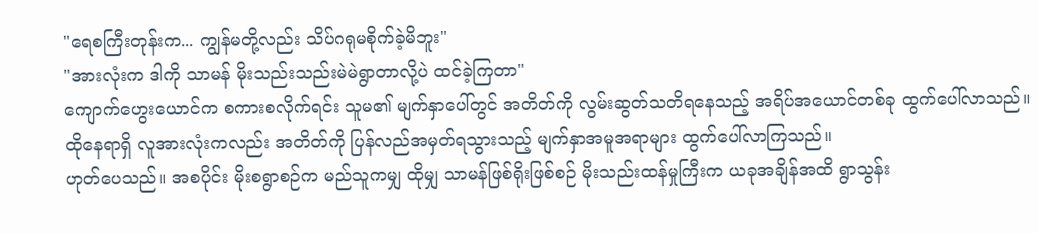"ရေစကြီးတုန်းက... ကျွန်မတို့လည်း သိပ်ဂရုမစိုက်ခဲ့မိဘူး"
"အားလုံးက ဒါကို သာမန် မိုးသည်းသည်းမဲမဲရွာတာလို့ပဲ ထင်ခဲ့ကြတာ"
ကျောက်ဟွေးယောင်က စကားစလိုက်ရင်း သူမ၏ မျက်နှာပေါ်တွင် အတိတ်ကို လွမ်းဆွတ်သတိရနေသည့် အရိပ်အယောင်တစ်ခု ထွက်ပေါ်လာသည်။
ထိုနေရာရှိ လူအားလုံးကလည်း အတိတ်ကို ပြန်လည်အမှတ်ရသွားသည့် မျက်နှာအမူအရာများ ထွက်ပေါ်လာကြသည်။
ဟုတ်ပေသည်။ အစပိုင်း မိုးစရွာစဉ်က မည်သူကမျှ ထိုမျှ သာမန်ဖြစ်ရိုးဖြစ်စဉ် မိုးသည်းထန်မှုကြီးက ယခုအချိန်အထိ ရွာသွန်း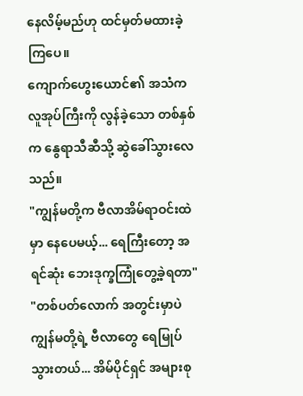နေလိမ့်မည်ဟု ထင်မှတ်မထားခဲ့ကြပေ။
ကျောက်ဟွေးယောင်၏ အသံက လူအုပ်ကြီးကို လွန်ခဲ့သော တစ်နှစ်က နွေရာသီဆီသို့ ဆွဲခေါ်သွားလေသည်။
"ကျွန်မတို့က ဗီလာအိမ်ရာဝင်းထဲမှာ နေပေမယ့်... ရေကြီးတော့ အရင်ဆုံး ဘေးဒုက္ခကြုံတွေ့ခဲ့ရတာ"
"တစ်ပတ်လောက် အတွင်းမှာပဲ ကျွန်မတို့ရဲ့ ဗီလာတွေ ရေမြုပ်သွားတယ်... အိမ်ပိုင်ရှင် အများစု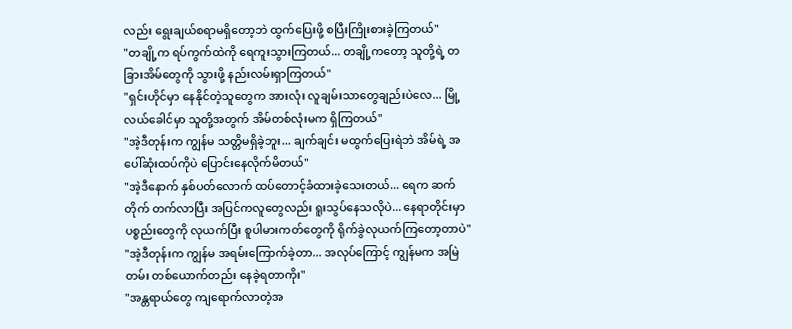လည်း ရွေးချယ်စရာမရှိတော့ဘဲ ထွက်ပြေးဖို့ စပြီးကြိုးစားခဲ့ကြတယ်"
"တချို့က ရပ်ကွက်ထဲကို ရေကူးသွားကြတယ်... တချို့ကတော့ သူတို့ရဲ့ တခြားအိမ်တွေကို သွားဖို့ နည်းလမ်းရှာကြတယ်"
"ရှင်းဟိုင်မှာ နေနိုင်တဲ့သူတွေက အားလုံး လူချမ်းသာတွေချည်းပဲလေ... မြို့လယ်ခေါင်မှာ သူတို့အတွက် အိမ်တစ်လုံးမက ရှိကြတယ်"
"အဲ့ဒီတုန်းက ကျွန်မ သတ္တိမရှိခဲ့ဘူး... ချက်ချင်း မထွက်ပြေးရဲဘဲ အိမ်ရဲ့ အပေါ်ဆုံးထပ်ကိုပဲ ပြောင်းနေလိုက်မိတယ်"
"အဲ့ဒီနောက် နှစ်ပတ်လောက် ထပ်တောင့်ခံထားခဲ့သေးတယ်... ရေက ဆက်တိုက် တက်လာပြီး အပြင်ကလူတွေလည်း ရူးသွပ်နေသလိုပဲ... နေရာတိုင်းမှာ ပစ္စည်းတွေကို လုယက်ပြီး စူပါမားကတ်တွေကို ရိုက်ခွဲလုယက်ကြတော့တာပဲ"
"အဲ့ဒီတုန်းက ကျွန်မ အရမ်းကြောက်ခဲ့တာ... အလုပ်ကြောင့် ကျွန်မက အမြဲတမ်း တစ်ယောက်တည်း နေခဲ့ရတာကိုး"
"အန္တရာယ်တွေ ကျရောက်လာတဲ့အ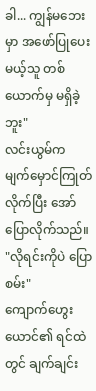ခါ... ကျွန်မဘေးမှာ အဖော်ပြုပေးမယ့်သူ တစ်ယောက်မှ မရှိခဲ့ဘူး"
လင်းယွမ်က မျက်မှောင်ကြုတ်လိုက်ပြီး အော်ပြောလိုက်သည်။ "လိုရင်းကိုပဲ ပြောစမ်း"
ကျောက်ဟွေးယောင်၏ ရင်ထဲတွင် ချက်ချင်း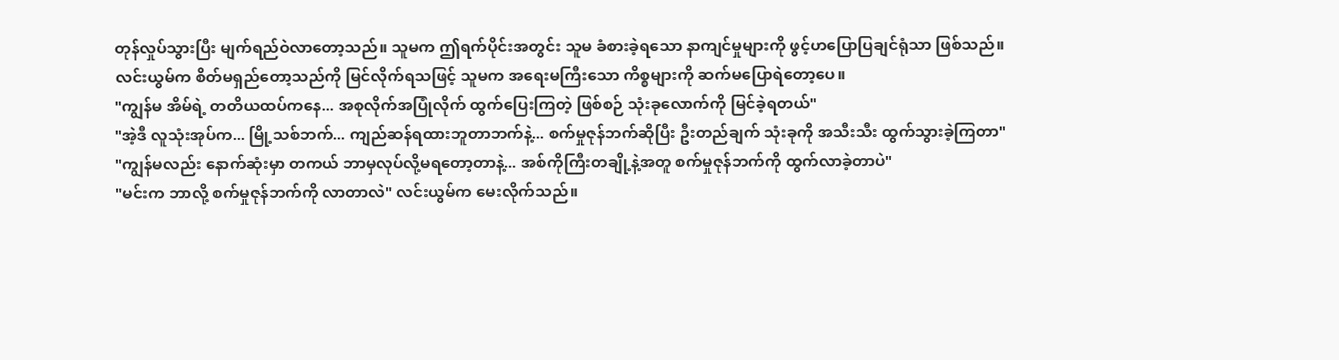တုန်လှုပ်သွားပြီး မျက်ရည်ဝဲလာတော့သည်။ သူမက ဤရက်ပိုင်းအတွင်း သူမ ခံစားခဲ့ရသော နာကျင်မှုများကို ဖွင့်ဟပြောပြချင်ရုံသာ ဖြစ်သည်။
လင်းယွမ်က စိတ်မရှည်တော့သည်ကို မြင်လိုက်ရသဖြင့် သူမက အရေးမကြီးသော ကိစ္စများကို ဆက်မပြောရဲတော့ပေ။
"ကျွန်မ အိမ်ရဲ့ တတိယထပ်ကနေ... အစုလိုက်အပြုံလိုက် ထွက်ပြေးကြတဲ့ ဖြစ်စဉ် သုံးခုလောက်ကို မြင်ခဲ့ရတယ်"
"အဲ့ဒီ လူသုံးအုပ်က... မြို့သစ်ဘက်... ကျည်ဆန်ရထားဘူတာဘက်နဲ့... စက်မှုဇုန်ဘက်ဆိုပြီး ဦးတည်ချက် သုံးခုကို အသီးသီး ထွက်သွားခဲ့ကြတာ"
"ကျွန်မလည်း နောက်ဆုံးမှာ တကယ် ဘာမှလုပ်လို့မရတော့တာနဲ့... အစ်ကိုကြီးတချို့နဲ့အတူ စက်မှုဇုန်ဘက်ကို ထွက်လာခဲ့တာပဲ"
"မင်းက ဘာလို့ စက်မှုဇုန်ဘက်ကို လာတာလဲ" လင်းယွမ်က မေးလိုက်သည်။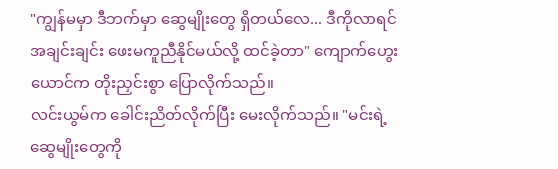"ကျွန်မမှာ ဒီဘက်မှာ ဆွေမျိုးတွေ ရှိတယ်လေ... ဒီကိုလာရင် အချင်းချင်း ဖေးမကူညီနိုင်မယ်လို့ ထင်ခဲ့တာ" ကျောက်ဟွေးယောင်က တိုးညှင်းစွာ ပြောလိုက်သည်။
လင်းယွမ်က ခေါင်းညိတ်လိုက်ပြီး မေးလိုက်သည်။ "မင်းရဲ့ ဆွေမျိုးတွေကို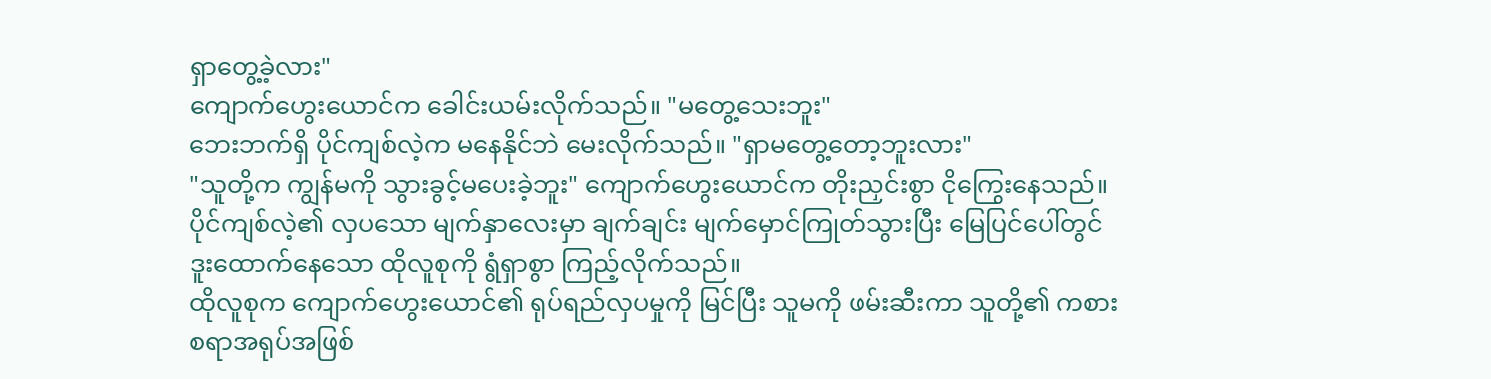ရှာတွေ့ခဲ့လား"
ကျောက်ဟွေးယောင်က ခေါင်းယမ်းလိုက်သည်။ "မတွေ့သေးဘူး"
ဘေးဘက်ရှိ ပိုင်ကျစ်လဲ့က မနေနိုင်ဘဲ မေးလိုက်သည်။ "ရှာမတွေ့တော့ဘူးလား"
"သူတို့က ကျွန်မကို သွားခွင့်မပေးခဲ့ဘူး" ကျောက်ဟွေးယောင်က တိုးညှင်းစွာ ငိုကြွေးနေသည်။
ပိုင်ကျစ်လဲ့၏ လှပသော မျက်နှာလေးမှာ ချက်ချင်း မျက်မှောင်ကြုတ်သွားပြီး မြေပြင်ပေါ်တွင် ဒူးထောက်နေသော ထိုလူစုကို ရွံရှာစွာ ကြည့်လိုက်သည်။
ထိုလူစုက ကျောက်ဟွေးယောင်၏ ရုပ်ရည်လှပမှုကို မြင်ပြီး သူမကို ဖမ်းဆီးကာ သူတို့၏ ကစားစရာအရုပ်အဖြစ်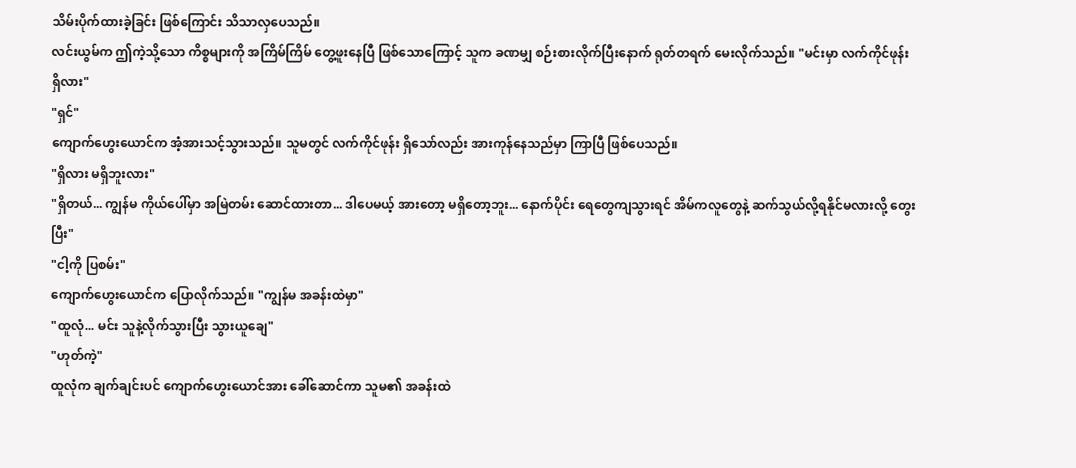သိမ်းပိုက်ထားခဲ့ခြင်း ဖြစ်ကြောင်း သိသာလှပေသည်။
လင်းယွမ်က ဤကဲ့သို့သော ကိစ္စများကို အကြိမ်ကြိမ် တွေ့ဖူးနေပြီ ဖြစ်သောကြောင့် သူက ခဏမျှ စဉ်းစားလိုက်ပြီးနောက် ရုတ်တရက် မေးလိုက်သည်။ "မင်းမှာ လက်ကိုင်ဖုန်း ရှိလား"
"ရှင်"
ကျောက်ဟွေးယောင်က အံ့အားသင့်သွားသည်။ သူမတွင် လက်ကိုင်ဖုန်း ရှိသော်လည်း အားကုန်နေသည်မှာ ကြာပြီ ဖြစ်ပေသည်။
"ရှိလား မရှိဘူးလား"
"ရှိတယ်... ကျွန်မ ကိုယ်ပေါ်မှာ အမြဲတမ်း ဆောင်ထားတာ... ဒါပေမယ့် အားတော့ မရှိတော့ဘူး... နောက်ပိုင်း ရေတွေကျသွားရင် အိမ်ကလူတွေနဲ့ ဆက်သွယ်လို့ရနိုင်မလားလို့ တွေးပြီး"
"ငါ့ကို ပြစမ်း"
ကျောက်ဟွေးယောင်က ပြောလိုက်သည်။ "ကျွန်မ အခန်းထဲမှာ"
"ထူလုံ... မင်း သူနဲ့လိုက်သွားပြီး သွားယူချေ"
"ဟုတ်ကဲ့"
ထူလုံက ချက်ချင်းပင် ကျောက်ဟွေးယောင်အား ခေါ်ဆောင်ကာ သူမ၏ အခန်းထဲ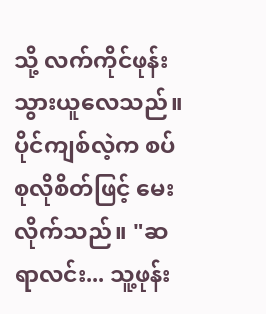သို့ လက်ကိုင်ဖုန်း သွားယူလေသည်။
ပိုင်ကျစ်လဲ့က စပ်စုလိုစိတ်ဖြင့် မေးလိုက်သည်။ "ဆရာလင်း... သူ့ဖုန်း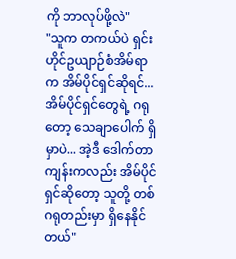ကို ဘာလုပ်ဖို့လဲ"
"သူက တကယ်ပဲ ရှင်းဟိုင်ဥယျာဉ်စံအိမ်ရာက အိမ်ပိုင်ရှင်ဆိုရင်... အိမ်ပိုင်ရှင်တွေရဲ့ ဂရုတော့ သေချာပေါက် ရှိမှာပဲ... အဲ့ဒီ ဒေါက်တာကျန်းကလည်း အိမ်ပိုင်ရှင်ဆိုတော့ သူတို့ တစ်ဂရုတည်းမှာ ရှိနေနိုင်တယ်"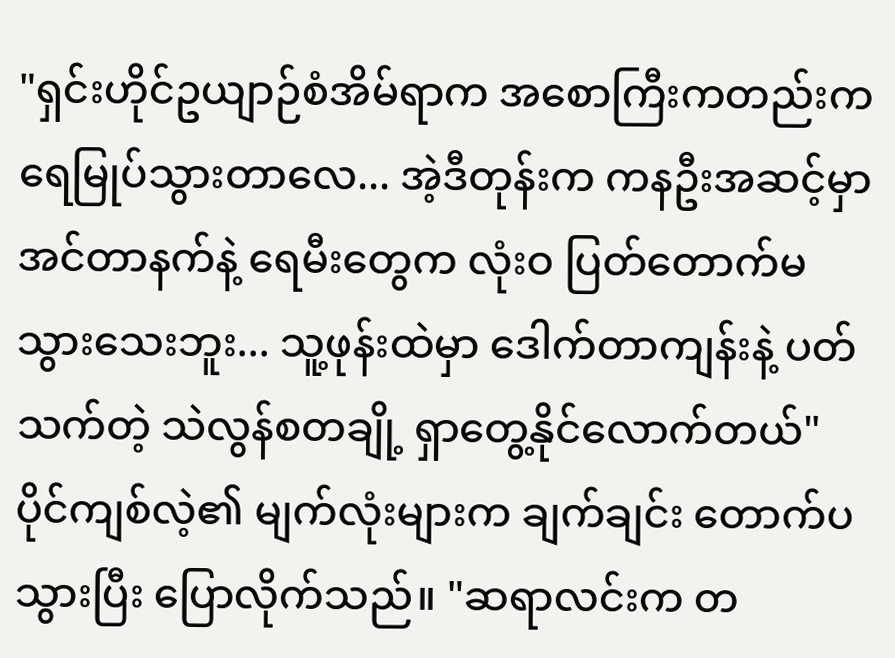"ရှင်းဟိုင်ဥယျာဉ်စံအိမ်ရာက အစောကြီးကတည်းက ရေမြုပ်သွားတာလေ... အဲ့ဒီတုန်းက ကနဦးအဆင့်မှာ အင်တာနက်နဲ့ ရေမီးတွေက လုံးဝ ပြတ်တောက်မသွားသေးဘူး... သူ့ဖုန်းထဲမှာ ဒေါက်တာကျန်းနဲ့ ပတ်သက်တဲ့ သဲလွန်စတချို့ ရှာတွေ့နိုင်လောက်တယ်"
ပိုင်ကျစ်လဲ့၏ မျက်လုံးများက ချက်ချင်း တောက်ပသွားပြီး ပြောလိုက်သည်။ "ဆရာလင်းက တ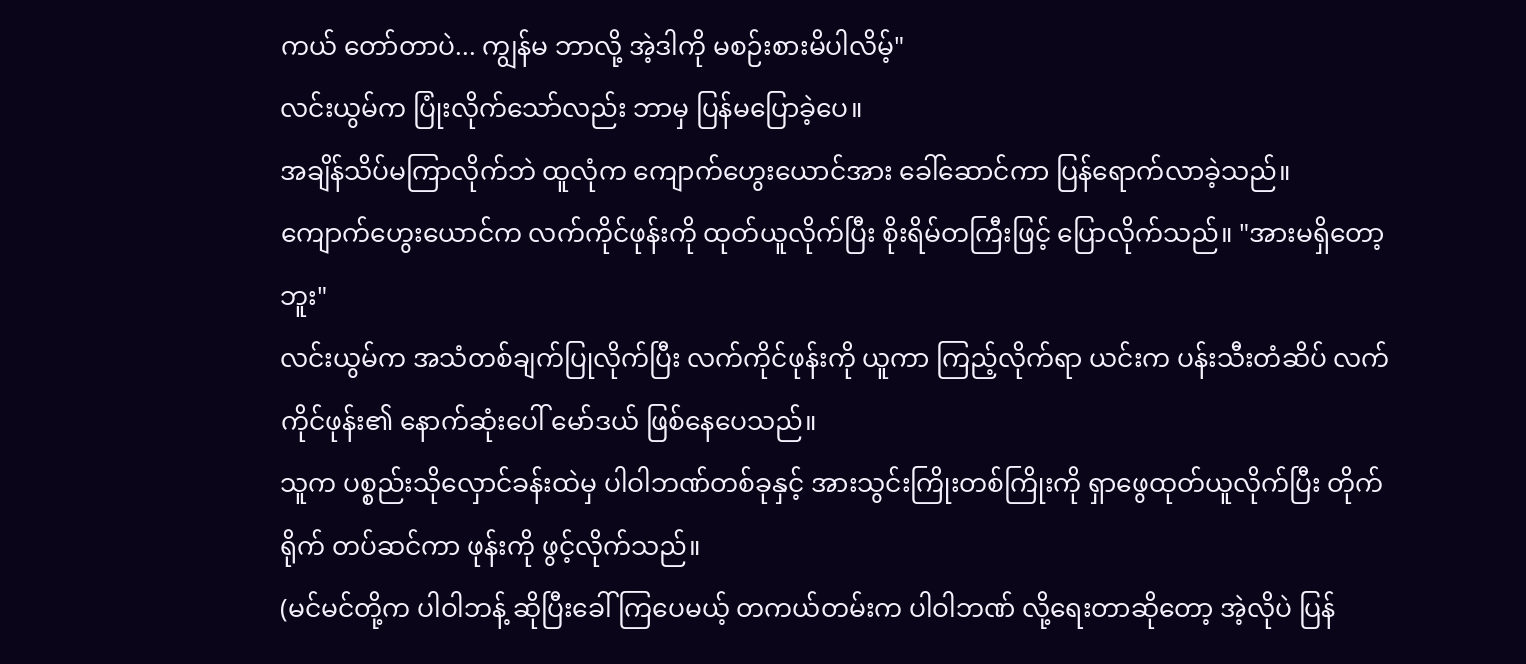ကယ် တော်တာပဲ... ကျွန်မ ဘာလို့ အဲ့ဒါကို မစဉ်းစားမိပါလိမ့်"
လင်းယွမ်က ပြုံးလိုက်သော်လည်း ဘာမှ ပြန်မပြောခဲ့ပေ။
အချိန်သိပ်မကြာလိုက်ဘဲ ထူလုံက ကျောက်ဟွေးယောင်အား ခေါ်ဆောင်ကာ ပြန်ရောက်လာခဲ့သည်။
ကျောက်ဟွေးယောင်က လက်ကိုင်ဖုန်းကို ထုတ်ယူလိုက်ပြီး စိုးရိမ်တကြီးဖြင့် ပြောလိုက်သည်။ "အားမရှိတော့ဘူး"
လင်းယွမ်က အသံတစ်ချက်ပြုလိုက်ပြီး လက်ကိုင်ဖုန်းကို ယူကာ ကြည့်လိုက်ရာ ယင်းက ပန်းသီးတံဆိပ် လက်ကိုင်ဖုန်း၏ နောက်ဆုံးပေါ် မော်ဒယ် ဖြစ်နေပေသည်။
သူက ပစ္စည်းသိုလှောင်ခန်းထဲမှ ပါဝါဘဏ်တစ်ခုနှင့် အားသွင်းကြိုးတစ်ကြိုးကို ရှာဖွေထုတ်ယူလိုက်ပြီး တိုက်ရိုက် တပ်ဆင်ကာ ဖုန်းကို ဖွင့်လိုက်သည်။
(မင်မင်တို့က ပါဝါဘန့် ဆိုပြီးခေါ်ကြပေမယ့် တကယ်တမ်းက ပါဝါဘဏ် လို့ရေးတာဆိုတော့ အဲ့လိုပဲ ပြန်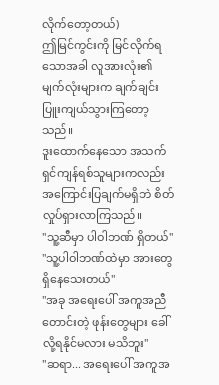လိုက်တော့တယ်)
ဤမြင်ကွင်းကို မြင်လိုက်ရသောအခါ လူအားလုံး၏ မျက်လုံးများက ချက်ချင်း ပြူးကျယ်သွားကြတော့သည်။
ဒူးထောက်နေသော အသက်ရှင်ကျန်ရစ်သူများကလည်း အကြောင်းပြချက်မရှိဘဲ စိတ်လှုပ်ရှားလာကြသည်။
"သူ့ဆီမှာ ပါဝါဘဏ် ရှိတယ်"
"သူ့ပါဝါဘဏ်ထဲမှာ အားတွေ ရှိနေသေးတယ်"
"အခု အရေးပေါ် အကူအညီတောင်းတဲ့ ဖုန်းတွေများ ခေါ်လို့ရနိုင်မလား မသိဘူး"
"ဆရာ... အရေးပေါ် အကူအ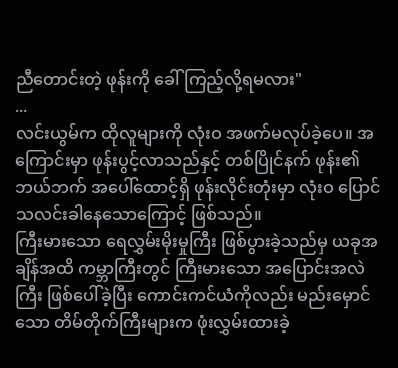ညီတောင်းတဲ့ ဖုန်းကို ခေါ်ကြည့်လို့ရမလား"
...
လင်းယွမ်က ထိုလူများကို လုံးဝ အဖက်မလုပ်ခဲ့ပေ။ အကြောင်းမှာ ဖုန်းပွင့်လာသည်နှင့် တစ်ပြိုင်နက် ဖုန်း၏ ဘယ်ဘက် အပေါ်ထောင့်ရှိ ဖုန်းလိုင်းတုံးမှာ လုံးဝ ပြောင်သလင်းခါနေသောကြောင့် ဖြစ်သည်။
ကြီးမားသော ရေလွှမ်းမိုးမှုကြီး ဖြစ်ပွားခဲ့သည်မှ ယခုအချိန်အထိ ကမ္ဘာကြီးတွင် ကြီးမားသော အပြောင်းအလဲကြီး ဖြစ်ပေါ်ခဲ့ပြီး ကောင်းကင်ယံကိုလည်း မည်းမှောင်သော တိမ်တိုက်ကြီးများက ဖုံးလွှမ်းထားခဲ့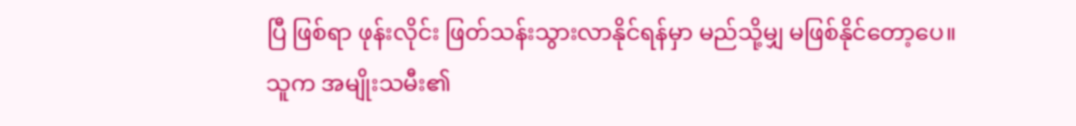ပြီ ဖြစ်ရာ ဖုန်းလိုင်း ဖြတ်သန်းသွားလာနိုင်ရန်မှာ မည်သို့မျှ မဖြစ်နိုင်တော့ပေ။
သူက အမျိုးသမီး၏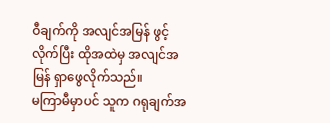ဝီချက်ကို အလျင်အမြန် ဖွင့်လိုက်ပြီး ထိုအထဲမှ အလျင်အမြန် ရှာဖွေလိုက်သည်။
မကြာမီမှာပင် သူက ဂရုချက်အ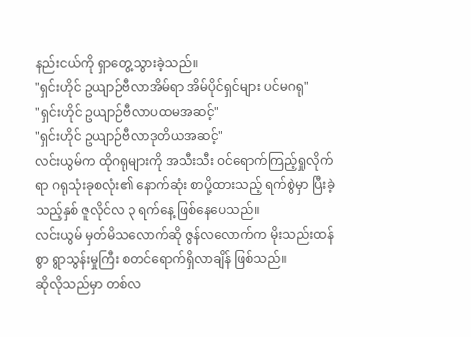နည်းငယ်ကို ရှာတွေ့သွားခဲ့သည်။
"ရှင်းဟိုင် ဥယျာဉ်ဗီလာအိမ်ရာ အိမ်ပိုင်ရှင်များ ပင်မဂရု"
"ရှင်းဟိုင် ဥယျာဉ်ဗီလာပထမအဆင့်"
"ရှင်းဟိုင် ဥယျာဉ်ဗီလာဒုတိယအဆင့်"
လင်းယွမ်က ထိုဂရုများကို အသီးသီး ဝင်ရောက်ကြည့်ရှုလိုက်ရာ ဂရုသုံးခုစလုံး၏ နောက်ဆုံး စာပို့ထားသည့် ရက်စွဲမှာ ပြီးခဲ့သည့်နှစ် ဇူလိုင်လ ၃ ရက်နေ့ ဖြစ်နေပေသည်။
လင်းယွမ် မှတ်မိသလောက်ဆို ဇွန်လလောက်က မိုးသည်းထန်စွာ ရွာသွန်းမှုကြီး စတင်ရောက်ရှိလာချိန် ဖြစ်သည်။
ဆိုလိုသည်မှာ တစ်လ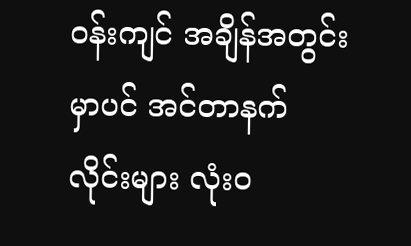ဝန်းကျင် အချိန်အတွင်းမှာပင် အင်တာနက်လိုင်းများ လုံးဝ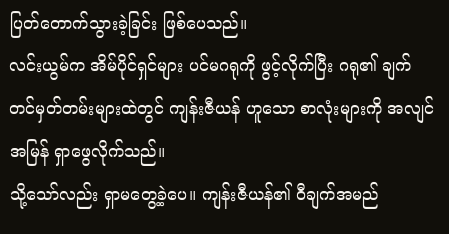ပြတ်တောက်သွားခဲ့ခြင်း ဖြစ်ပေသည်။
လင်းယွမ်က အိမ်ပိုင်ရှင်များ ပင်မဂရုကို ဖွင့်လိုက်ပြီး ဂရု၏ ချက်တင်မှတ်တမ်းများထဲတွင် ကျန်းဇီယန် ဟူသော စာလုံးများကို အလျင်အမြန် ရှာဖွေလိုက်သည်။
သို့သော်လည်း ရှာမတွေ့ခဲ့ပေ။ ကျန်းဇီယန်၏ ဝီချက်အမည်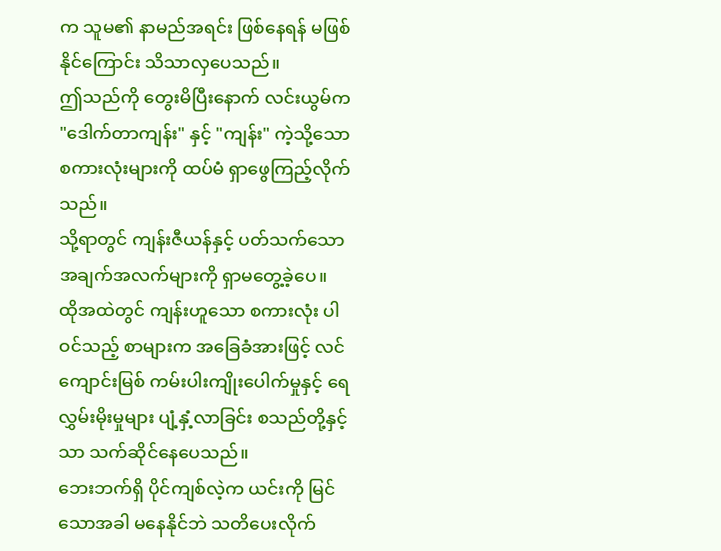က သူမ၏ နာမည်အရင်း ဖြစ်နေရန် မဖြစ်နိုင်ကြောင်း သိသာလှပေသည်။
ဤသည်ကို တွေးမိပြီးနောက် လင်းယွမ်က "ဒေါက်တာကျန်း" နှင့် "ကျန်း" ကဲ့သို့သော စကားလုံးများကို ထပ်မံ ရှာဖွေကြည့်လိုက်သည်။
သို့ရာတွင် ကျန်းဇီယန်နှင့် ပတ်သက်သော အချက်အလက်များကို ရှာမတွေ့ခဲ့ပေ။
ထိုအထဲတွင် ကျန်းဟူသော စကားလုံး ပါဝင်သည့် စာများက အခြေခံအားဖြင့် လင်ကျောင်းမြစ် ကမ်းပါးကျိုးပေါက်မှုနှင့် ရေလွှမ်းမိုးမှုများ ပျံ့နှံ့လာခြင်း စသည်တို့နှင့်သာ သက်ဆိုင်နေပေသည်။
ဘေးဘက်ရှိ ပိုင်ကျစ်လဲ့က ယင်းကို မြင်သောအခါ မနေနိုင်ဘဲ သတိပေးလိုက်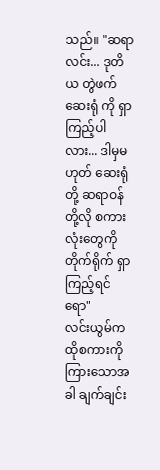သည်။ "ဆရာလင်း... ဒုတိယ တွဲဖက်ဆေးရုံ ကို ရှာကြည့်ပါလား... ဒါမှမဟုတ် ဆေးရုံ တို့ ဆရာဝန် တို့လို စကားလုံးတွေကို တိုက်ရိုက် ရှာကြည့်ရင်ရော"
လင်းယွမ်က ထိုစကားကို ကြားသောအခါ ချက်ချင်း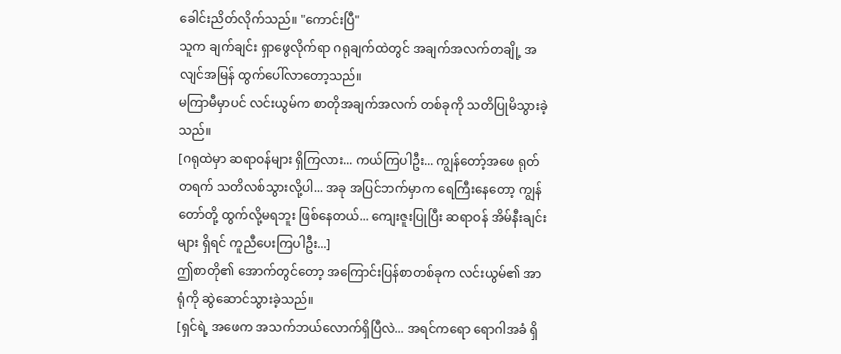ခေါင်းညိတ်လိုက်သည်။ "ကောင်းပြီ"
သူက ချက်ချင်း ရှာဖွေလိုက်ရာ ဂရုချက်ထဲတွင် အချက်အလက်တချို့ အလျင်အမြန် ထွက်ပေါ်လာတော့သည်။
မကြာမီမှာပင် လင်းယွမ်က စာတိုအချက်အလက် တစ်ခုကို သတိပြုမိသွားခဲ့သည်။
[ဂရုထဲမှာ ဆရာဝန်များ ရှိကြလား... ကယ်ကြပါဦး... ကျွန်တော့်အဖေ ရုတ်တရက် သတိလစ်သွားလို့ပါ... အခု အပြင်ဘက်မှာက ရေကြီးနေတော့ ကျွန်တော်တို့ ထွက်လို့မရဘူး ဖြစ်နေတယ်... ကျေးဇူးပြုပြီး ဆရာဝန် အိမ်နီးချင်းများ ရှိရင် ကူညီပေးကြပါဦး...]
ဤစာတို၏ အောက်တွင်တော့ အကြောင်းပြန်စာတစ်ခုက လင်းယွမ်၏ အာရုံကို ဆွဲဆောင်သွားခဲ့သည်။
[ရှင်ရဲ့ အဖေက အသက်ဘယ်လောက်ရှိပြီလဲ... အရင်ကရော ရောဂါအခံ ရှိ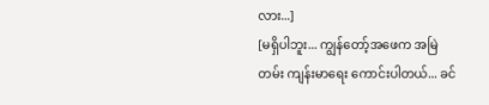လား...]
[မရှိပါဘူး... ကျွန်တော့်အဖေက အမြဲတမ်း ကျန်းမာရေး ကောင်းပါတယ်... ခင်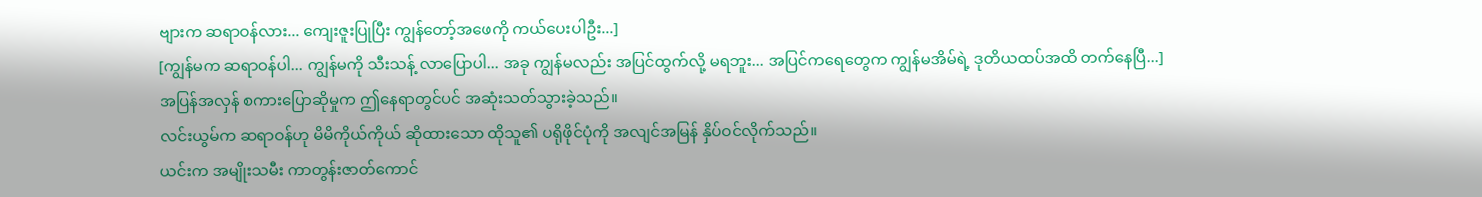ဗျားက ဆရာဝန်လား... ကျေးဇူးပြုပြီး ကျွန်တော့်အဖေကို ကယ်ပေးပါဦး...]
[ကျွန်မက ဆရာဝန်ပါ... ကျွန်မကို သီးသန့် လာပြောပါ... အခု ကျွန်မလည်း အပြင်ထွက်လို့ မရဘူး... အပြင်ကရေတွေက ကျွန်မအိမ်ရဲ့ ဒုတိယထပ်အထိ တက်နေပြီ...]
အပြန်အလှန် စကားပြောဆိုမှုက ဤနေရာတွင်ပင် အဆုံးသတ်သွားခဲ့သည်။
လင်းယွမ်က ဆရာဝန်ဟု မိမိကိုယ်ကိုယ် ဆိုထားသော ထိုသူ၏ ပရိုဖိုင်ပုံကို အလျင်အမြန် နှိပ်ဝင်လိုက်သည်။
ယင်းက အမျိုးသမီး ကာတွန်းဇာတ်ကောင်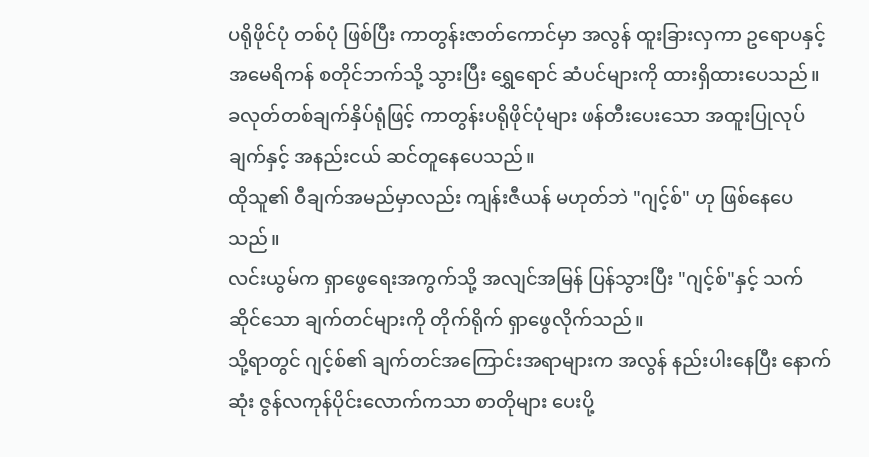ပရိုဖိုင်ပုံ တစ်ပုံ ဖြစ်ပြီး ကာတွန်းဇာတ်ကောင်မှာ အလွန် ထူးခြားလှကာ ဥရောပနှင့် အမေရိကန် စတိုင်ဘက်သို့ သွားပြီး ရွှေရောင် ဆံပင်များကို ထားရှိထားပေသည်။
ခလုတ်တစ်ချက်နှိပ်ရုံဖြင့် ကာတွန်းပရိုဖိုင်ပုံများ ဖန်တီးပေးသော အထူးပြုလုပ်ချက်နှင့် အနည်းငယ် ဆင်တူနေပေသည်။
ထိုသူ၏ ဝီချက်အမည်မှာလည်း ကျန်းဇီယန် မဟုတ်ဘဲ "ဂျင့်စ်" ဟု ဖြစ်နေပေသည်။
လင်းယွမ်က ရှာဖွေရေးအကွက်သို့ အလျင်အမြန် ပြန်သွားပြီး "ဂျင့်စ်"နှင့် သက်ဆိုင်သော ချက်တင်များကို တိုက်ရိုက် ရှာဖွေလိုက်သည်။
သို့ရာတွင် ဂျင့်စ်၏ ချက်တင်အကြောင်းအရာများက အလွန် နည်းပါးနေပြီး နောက်ဆုံး ဇွန်လကုန်ပိုင်းလောက်ကသာ စာတိုများ ပေးပို့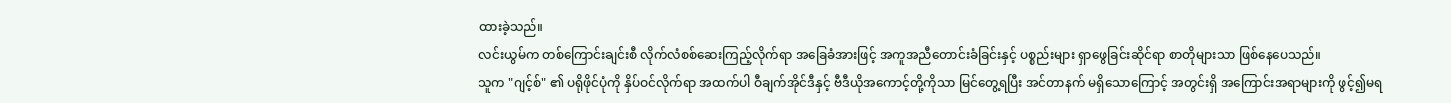ထားခဲ့သည်။
လင်းယွမ်က တစ်ကြောင်းချင်းစီ လိုက်လံစစ်ဆေးကြည့်လိုက်ရာ အခြေခံအားဖြင့် အကူအညီတောင်းခံခြင်းနှင့် ပစ္စည်းများ ရှာဖွေခြင်းဆိုင်ရာ စာတိုများသာ ဖြစ်နေပေသည်။
သူက "ဂျင့်စ်" ၏ ပရိုဖိုင်ပုံကို နှိပ်ဝင်လိုက်ရာ အထက်ပါ ဝီချက်အိုင်ဒီနှင့် ဗီဒီယိုအကောင့်တို့ကိုသာ မြင်တွေ့ရပြီး အင်တာနက် မရှိသောကြောင့် အတွင်းရှိ အကြောင်းအရာများကို ဖွင့်၍မရ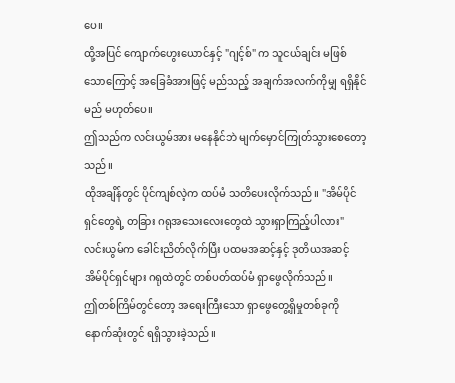ပေ။
ထို့အပြင် ကျောက်ဟွေးယောင်နှင့် "ဂျင့်စ်" က သူငယ်ချင်း မဖြစ်သောကြောင့် အခြေခံအားဖြင့် မည်သည့် အချက်အလက်ကိုမျှ ရရှိနိုင်မည် မဟုတ်ပေ။
ဤသည်က လင်းယွမ်အား မနေနိုင်ဘဲ မျက်မှောင်ကြုတ်သွားစေတော့သည်။
ထိုအချိန်တွင် ပိုင်ကျစ်လဲ့က ထပ်မံ သတိပေးလိုက်သည်။ "အိမ်ပိုင်ရှင်တွေရဲ့ တခြား ဂရုအသေးလေးတွေထဲ သွားရှာကြည့်ပါလား"
လင်းယွမ်က ခေါင်းညိတ်လိုက်ပြီး ပထမအဆင့်နှင့် ဒုတိယအဆင့် အိမ်ပိုင်ရှင်များ ဂရုထဲတွင် တစ်ပတ်ထပ်မံ ရှာဖွေလိုက်သည်။
ဤတစ်ကြိမ်တွင်တော့ အရေးကြီးသော ရှာဖွေတွေ့ရှိမှုတစ်ခုကို နောက်ဆုံးတွင် ရရှိသွားခဲ့သည်။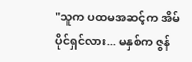"သူက ပထမအဆင့်က အိမ်ပိုင်ရှင်လား... မနှစ်က ဇွန်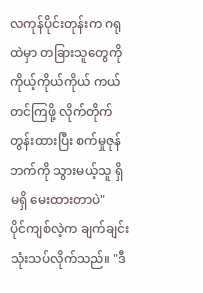လကုန်ပိုင်းတုန်းက ဂရုထဲမှာ တခြားသူတွေကို ကိုယ့်ကိုယ်ကိုယ် ကယ်တင်ကြဖို့ လိုက်တိုက်တွန်းထားပြီး စက်မှုဇုန်ဘက်ကို သွားမယ့်သူ ရှိမရှိ မေးထားတာပဲ"
ပိုင်ကျစ်လဲ့က ချက်ချင်း သုံးသပ်လိုက်သည်။ "ဒီ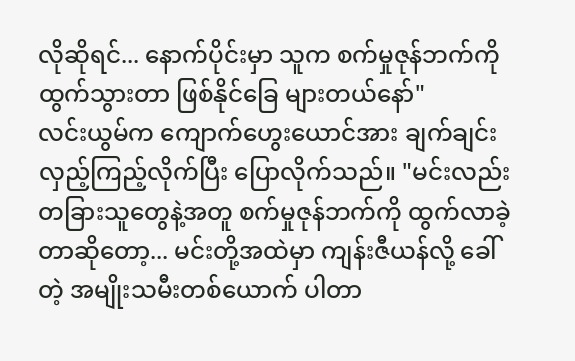လိုဆိုရင်... နောက်ပိုင်းမှာ သူက စက်မှုဇုန်ဘက်ကို ထွက်သွားတာ ဖြစ်နိုင်ခြေ များတယ်နော်"
လင်းယွမ်က ကျောက်ဟွေးယောင်အား ချက်ချင်း လှည့်ကြည့်လိုက်ပြီး ပြောလိုက်သည်။ "မင်းလည်း တခြားသူတွေနဲ့အတူ စက်မှုဇုန်ဘက်ကို ထွက်လာခဲ့တာဆိုတော့... မင်းတို့အထဲမှာ ကျန်းဇီယန်လို့ ခေါ်တဲ့ အမျိုးသမီးတစ်ယောက် ပါတာ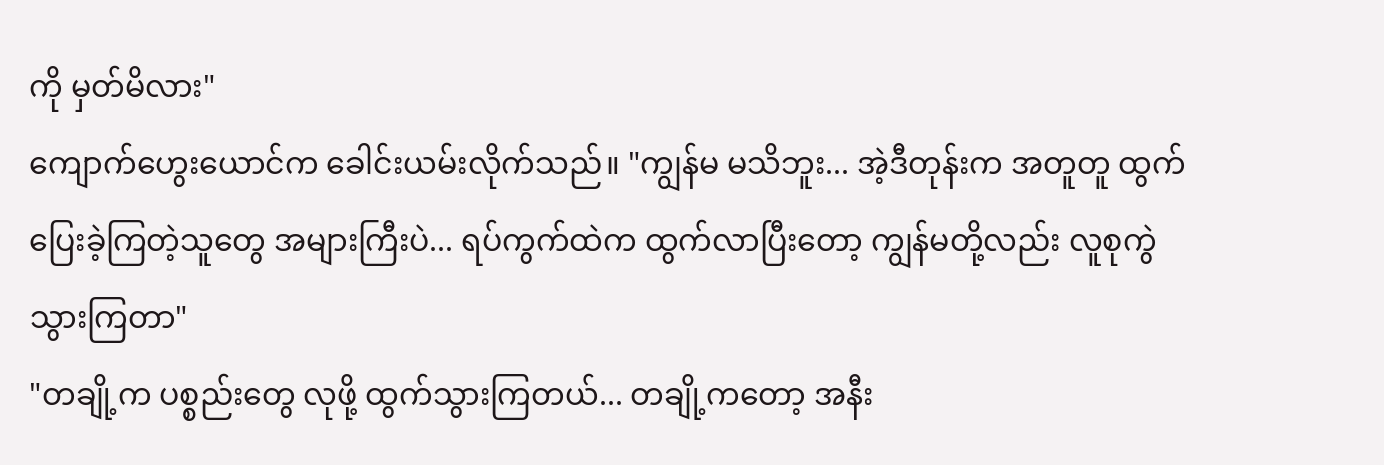ကို မှတ်မိလား"
ကျောက်ဟွေးယောင်က ခေါင်းယမ်းလိုက်သည်။ "ကျွန်မ မသိဘူး... အဲ့ဒီတုန်းက အတူတူ ထွက်ပြေးခဲ့ကြတဲ့သူတွေ အများကြီးပဲ... ရပ်ကွက်ထဲက ထွက်လာပြီးတော့ ကျွန်မတို့လည်း လူစုကွဲသွားကြတာ"
"တချို့က ပစ္စည်းတွေ လုဖို့ ထွက်သွားကြတယ်... တချို့ကတော့ အနီး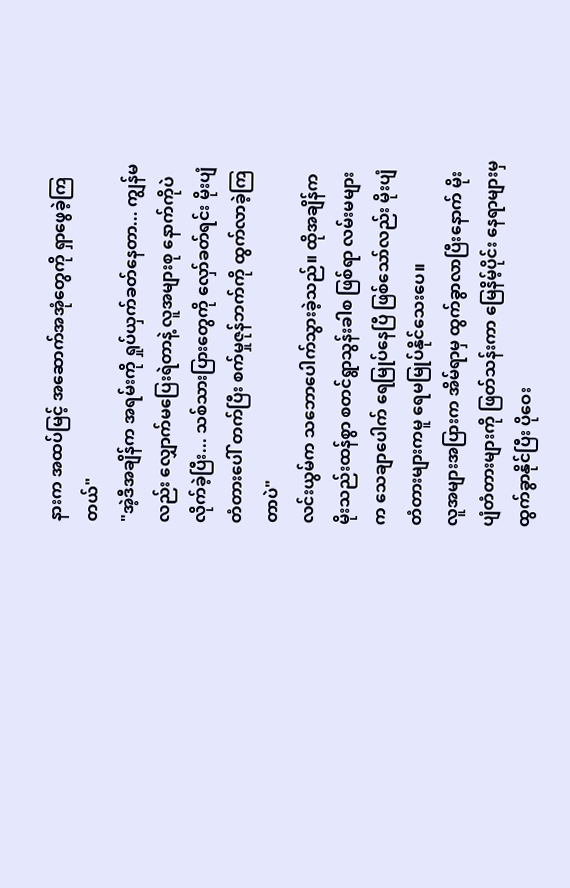နားက အထပ်မြင့် အဆောက်အအုံတွေကို ရှာဖွေခဲ့ကြတယ်"
"အဲ့ဒီအချိန်က အရမ်းကို ရှုပ်ယှက်ခတ်နေတာ... ကျွန်မလည်း လျှောက်မပြေးရဲတာနဲ့ လူအများစု နောက်ကိုပဲ လိုက်ခဲ့ပြီး... သစ်သားပြားတွေကို လှော်ခတ်ရင်း မိုးပျံတံတားပေါ် တက်ပြီး စက်မှုဇုန်ဘက်ကို ထွက်လာခဲ့ကြတာပဲ"
လင်းယွမ်က သဘောပေါက်သွားခဲ့သည်။ ထိုအချိန်က မိုးသည်းထန်စွာ စတင်ရွာသွန်းခါစ ဖြစ်ရာ လမ်းမများက သေချာပေါက် ရေမြုပ်နေပြီ ဖြစ်သော်လည်း မိုးပျံတံတားများကမူ ရေမမြုပ်နိုင်သေးပေ။
လူအများအပြားက အိမ်ရာမှ ထွက်ခွာလာပြီးနောက် မိုးပျံတံတားများကို ဖြတ်သန်းကာ မြေနိမ့်ပိုင်း နေရာများမှ ထွက်ခွာနိုင်ပြီး ပိုဝေး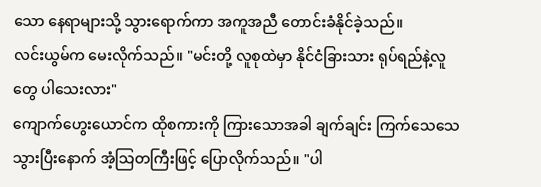သော နေရာများသို့ သွားရောက်ကာ အကူအညီ တောင်းခံနိုင်ခဲ့သည်။
လင်းယွမ်က မေးလိုက်သည်။ "မင်းတို့ လူစုထဲမှာ နိုင်ငံခြားသား ရုပ်ရည်နဲ့လူတွေ ပါသေးလား"
ကျောက်ဟွေးယောင်က ထိုစကားကို ကြားသောအခါ ချက်ချင်း ကြက်သေသေသွားပြီးနောက် အံ့သြတကြီးဖြင့် ပြောလိုက်သည်။ "ပါ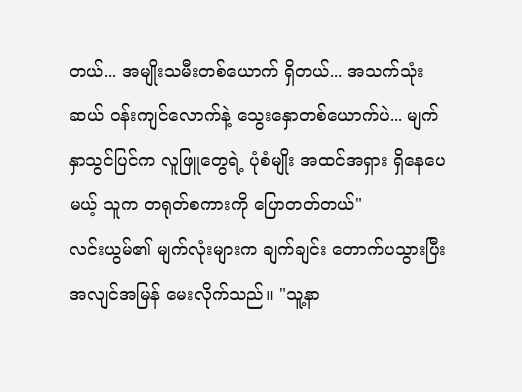တယ်... အမျိုးသမီးတစ်ယောက် ရှိတယ်... အသက်သုံးဆယ် ဝန်းကျင်လောက်နဲ့ သွေးနှောတစ်ယောက်ပဲ... မျက်နှာသွင်ပြင်က လူဖြူတွေရဲ့ ပုံစံမျိုး အထင်အရှား ရှိနေပေမယ့် သူက တရုတ်စကားကို ပြောတတ်တယ်"
လင်းယွမ်၏ မျက်လုံးများက ချက်ချင်း တောက်ပသွားပြီး အလျင်အမြန် မေးလိုက်သည်။ "သူ့နာ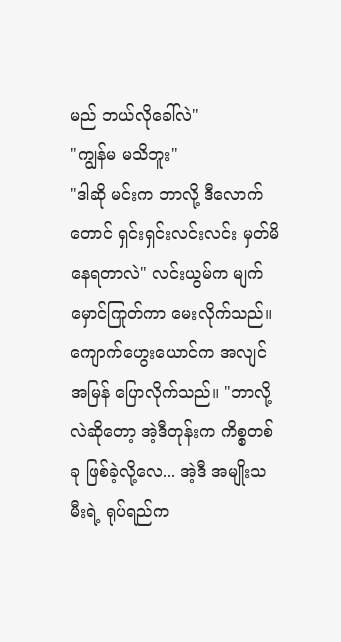မည် ဘယ်လိုခေါ်လဲ"
"ကျွန်မ မသိဘူး"
"ဒါဆို မင်းက ဘာလို့ ဒီလောက်တောင် ရှင်းရှင်းလင်းလင်း မှတ်မိနေရတာလဲ" လင်းယွမ်က မျက်မှောင်ကြုတ်ကာ မေးလိုက်သည်။
ကျောက်ဟွေးယောင်က အလျင်အမြန် ပြောလိုက်သည်။ "ဘာလို့လဲဆိုတော့ အဲ့ဒီတုန်းက ကိစ္စတစ်ခု ဖြစ်ခဲ့လို့လေ... အဲ့ဒီ အမျိုးသမီးရဲ့ ရုပ်ရည်က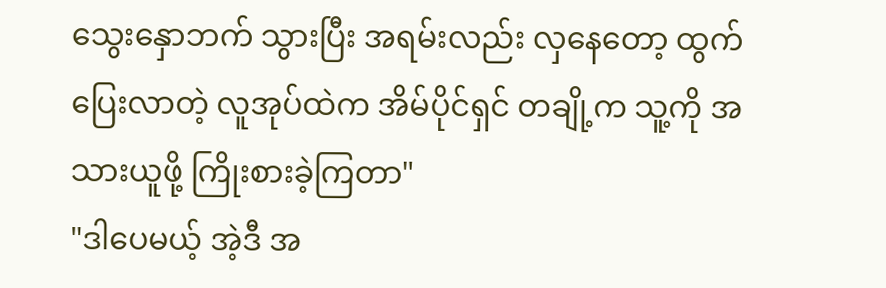သွေးနှောဘက် သွားပြီး အရမ်းလည်း လှနေတော့ ထွက်ပြေးလာတဲ့ လူအုပ်ထဲက အိမ်ပိုင်ရှင် တချို့က သူ့ကို အသားယူဖို့ ကြိုးစားခဲ့ကြတာ"
"ဒါပေမယ့် အဲ့ဒီ အ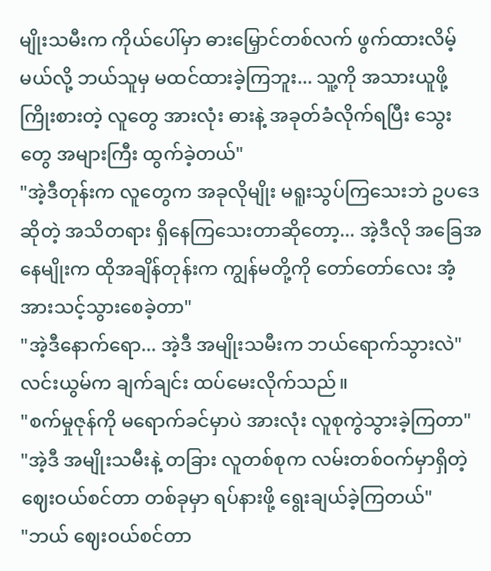မျိုးသမီးက ကိုယ်ပေါ်မှာ ဓားမြှောင်တစ်လက် ဖွက်ထားလိမ့်မယ်လို့ ဘယ်သူမှ မထင်ထားခဲ့ကြဘူး... သူ့ကို အသားယူဖို့ ကြိုးစားတဲ့ လူတွေ အားလုံး ဓားနဲ့ အခုတ်ခံလိုက်ရပြီး သွေးတွေ အများကြီး ထွက်ခဲ့တယ်"
"အဲ့ဒီတုန်းက လူတွေက အခုလိုမျိုး မရူးသွပ်ကြသေးဘဲ ဥပဒေဆိုတဲ့ အသိတရား ရှိနေကြသေးတာဆိုတော့... အဲ့ဒီလို အခြေအနေမျိုးက ထိုအချိန်တုန်းက ကျွန်မတို့ကို တော်တော်လေး အံ့အားသင့်သွားစေခဲ့တာ"
"အဲ့ဒီနောက်ရော... အဲ့ဒီ အမျိုးသမီးက ဘယ်ရောက်သွားလဲ" လင်းယွမ်က ချက်ချင်း ထပ်မေးလိုက်သည်။
"စက်မှုဇုန်ကို မရောက်ခင်မှာပဲ အားလုံး လူစုကွဲသွားခဲ့ကြတာ"
"အဲ့ဒီ အမျိုးသမီးနဲ့ တခြား လူတစ်စုက လမ်းတစ်ဝက်မှာရှိတဲ့ ဈေးဝယ်စင်တာ တစ်ခုမှာ ရပ်နားဖို့ ရွေးချယ်ခဲ့ကြတယ်"
"ဘယ် ဈေးဝယ်စင်တာ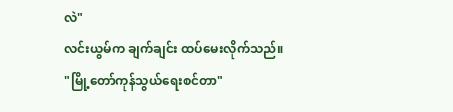လဲ"
လင်းယွမ်က ချက်ချင်း ထပ်မေးလိုက်သည်။
"မြို့တော်ကုန်သွယ်ရေးစင်တာ"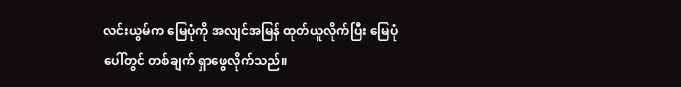လင်းယွမ်က မြေပုံကို အလျင်အမြန် ထုတ်ယူလိုက်ပြီး မြေပုံပေါ်တွင် တစ်ချက် ရှာဖွေလိုက်သည်။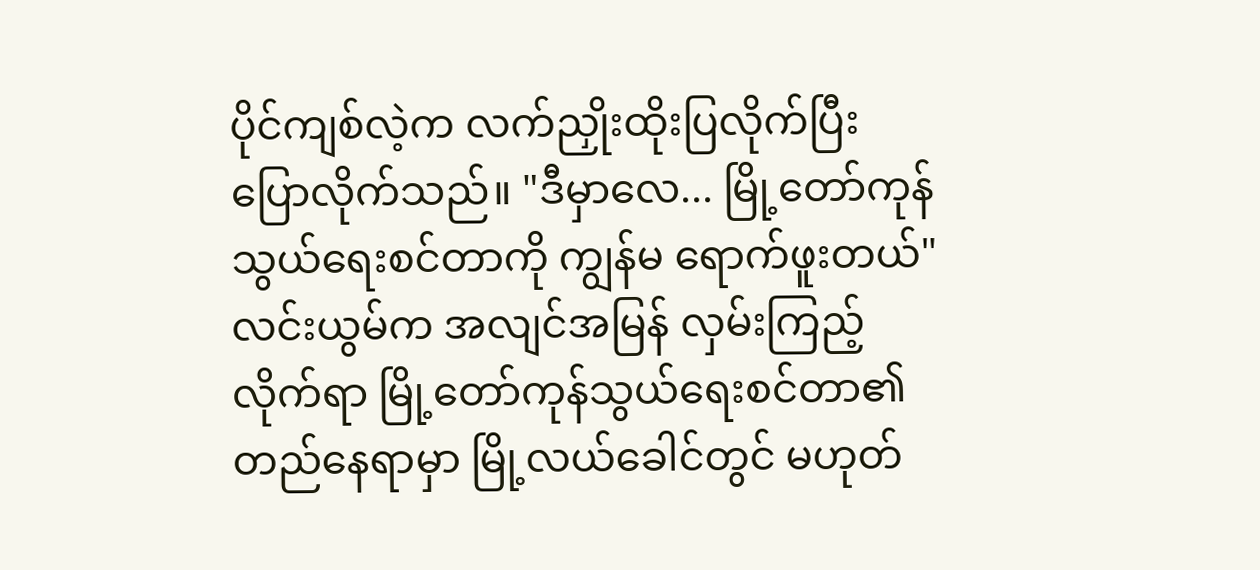ပိုင်ကျစ်လဲ့က လက်ညှိုးထိုးပြလိုက်ပြီး ပြောလိုက်သည်။ "ဒီမှာလေ... မြို့တော်ကုန်သွယ်ရေးစင်တာကို ကျွန်မ ရောက်ဖူးတယ်"
လင်းယွမ်က အလျင်အမြန် လှမ်းကြည့်လိုက်ရာ မြို့တော်ကုန်သွယ်ရေးစင်တာ၏ တည်နေရာမှာ မြို့လယ်ခေါင်တွင် မဟုတ်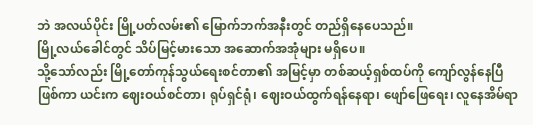ဘဲ အလယ်ပိုင်း မြို့ပတ်လမ်း၏ မြောက်ဘက်အနီးတွင် တည်ရှိနေပေသည်။
မြို့လယ်ခေါင်တွင် သိပ်မြင့်မားသော အဆောက်အအုံများ မရှိပေ။
သို့သော်လည်း မြို့တော်ကုန်သွယ်ရေးစင်တာ၏ အမြင့်မှာ တစ်ဆယ့်ရှစ်ထပ်ကို ကျော်လွန်နေပြီ ဖြစ်ကာ ယင်းက ဈေးဝယ်စင်တာ၊ ရုပ်ရှင်ရုံ၊ ဈေးဝယ်ထွက်ရန်နေရာ၊ ဖျော်ဖြေရေး၊ လူနေအိမ်ရာ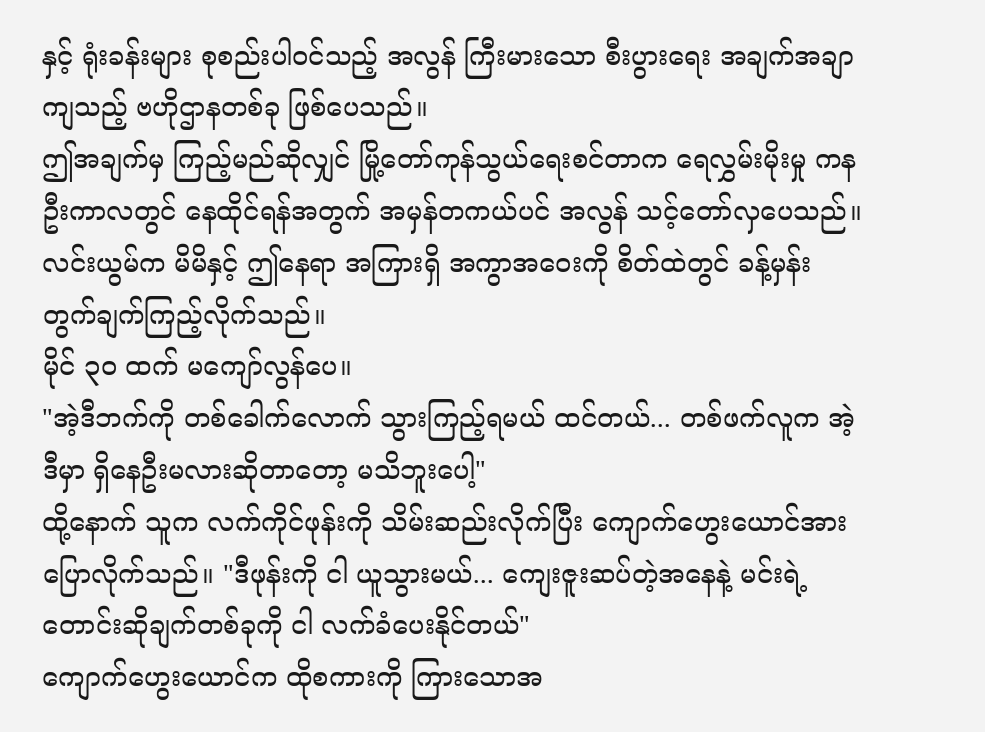နှင့် ရုံးခန်းများ စုစည်းပါဝင်သည့် အလွန် ကြီးမားသော စီးပွားရေး အချက်အချာကျသည့် ဗဟိုဌာနတစ်ခု ဖြစ်ပေသည်။
ဤအချက်မှ ကြည့်မည်ဆိုလျှင် မြို့တော်ကုန်သွယ်ရေးစင်တာက ရေလွှမ်းမိုးမှု ကနဦးကာလတွင် နေထိုင်ရန်အတွက် အမှန်တကယ်ပင် အလွန် သင့်တော်လှပေသည်။
လင်းယွမ်က မိမိနှင့် ဤနေရာ အကြားရှိ အကွာအဝေးကို စိတ်ထဲတွင် ခန့်မှန်းတွက်ချက်ကြည့်လိုက်သည်။
မိုင် ၃၀ ထက် မကျော်လွန်ပေ။
"အဲ့ဒီဘက်ကို တစ်ခေါက်လောက် သွားကြည့်ရမယ် ထင်တယ်... တစ်ဖက်လူက အဲ့ဒီမှာ ရှိနေဦးမလားဆိုတာတော့ မသိဘူးပေါ့"
ထို့နောက် သူက လက်ကိုင်ဖုန်းကို သိမ်းဆည်းလိုက်ပြီး ကျောက်ဟွေးယောင်အား ပြောလိုက်သည်။ "ဒီဖုန်းကို ငါ ယူသွားမယ်... ကျေးဇူးဆပ်တဲ့အနေနဲ့ မင်းရဲ့ တောင်းဆိုချက်တစ်ခုကို ငါ လက်ခံပေးနိုင်တယ်"
ကျောက်ဟွေးယောင်က ထိုစကားကို ကြားသောအ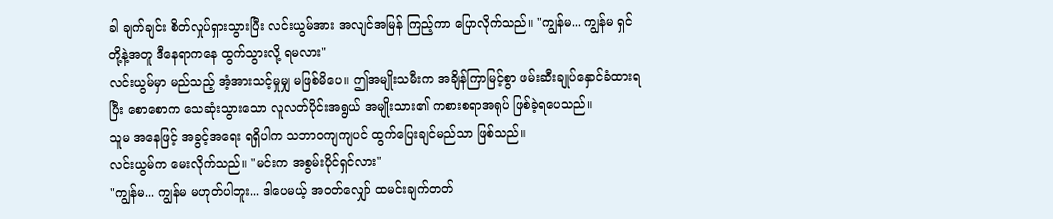ခါ ချက်ချင်း စိတ်လှုပ်ရှားသွားပြီး လင်းယွမ်အား အလျင်အမြန် ကြည့်ကာ ပြောလိုက်သည်။ "ကျွန်မ... ကျွန်မ ရှင်တို့နဲ့အတူ ဒီနေရာကနေ ထွက်သွားလို့ ရမလား"
လင်းယွမ်မှာ မည်သည့် အံ့အားသင့်မှုမျှ မဖြစ်မိပေ။ ဤအမျိုးသမီးက အချိန်ကြာမြင့်စွာ ဖမ်းဆီးချုပ်နှောင်ခံထားရပြီး စောစောက သေဆုံးသွားသော လူလတ်ပိုင်းအရွယ် အမျိုးသား၏ ကစားစရာအရုပ် ဖြစ်ခဲ့ရပေသည်။
သူမ အနေဖြင့် အခွင့်အရေး ရရှိပါက သဘာဝကျကျပင် ထွက်ပြေးချင်မည်သာ ဖြစ်သည်။
လင်းယွမ်က မေးလိုက်သည်။ "မင်းက အစွမ်းပိုင်ရှင်လား"
"ကျွန်မ... ကျွန်မ မဟုတ်ပါဘူး... ဒါပေမယ့် အဝတ်လျှော် ထမင်းချက်တတ်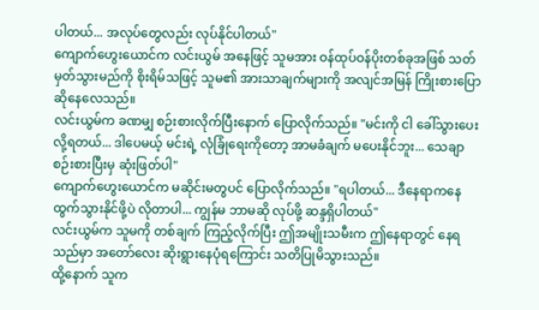ပါတယ်... အလုပ်တွေလည်း လုပ်နိုင်ပါတယ်"
ကျောက်ဟွေးယောင်က လင်းယွမ် အနေဖြင့် သူမအား ဝန်ထုပ်ဝန်ပိုးတစ်ခုအဖြစ် သတ်မှတ်သွားမည်ကို စိုးရိမ်သဖြင့် သူမ၏ အားသာချက်များကို အလျင်အမြန် ကြိုးစားပြောဆိုနေလေသည်။
လင်းယွမ်က ခဏမျှ စဉ်းစားလိုက်ပြီးနောက် ပြောလိုက်သည်။ "မင်းကို ငါ ခေါ်သွားပေးလို့ရတယ်... ဒါပေမယ့် မင်းရဲ့ လုံခြုံရေးကိုတော့ အာမခံချက် မပေးနိုင်ဘူး... သေချာ စဉ်းစားပြီးမှ ဆုံးဖြတ်ပါ"
ကျောက်ဟွေးယောင်က မဆိုင်းမတွပင် ပြောလိုက်သည်။ "ရပါတယ်... ဒီနေရာကနေ ထွက်သွားနိုင်ဖို့ပဲ လိုတာပါ... ကျွန်မ ဘာမဆို လုပ်ဖို့ ဆန္ဒရှိပါတယ်"
လင်းယွမ်က သူမကို တစ်ချက် ကြည့်လိုက်ပြီး ဤအမျိုးသမီးက ဤနေရာတွင် နေရသည်မှာ အတော်လေး ဆိုးရွားနေပုံရကြောင်း သတိပြုမိသွားသည်။
ထို့နောက် သူက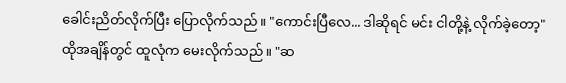ခေါင်းညိတ်လိုက်ပြီး ပြောလိုက်သည်။ "ကောင်းပြီလေ... ဒါဆိုရင် မင်း ငါတို့နဲ့ လိုက်ခဲ့တော့"
ထိုအချိန်တွင် ထူလုံက မေးလိုက်သည်။ "ဆ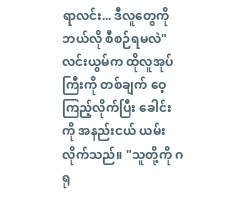ရာလင်း... ဒီလူတွေကို ဘယ်လို စီစဉ်ရမလဲ"
လင်းယွမ်က ထိုလူအုပ်ကြီးကို တစ်ချက် ဝေ့ကြည့်လိုက်ပြီး ခေါင်းကို အနည်းငယ် ယမ်းလိုက်သည်။ "သူတို့ကို ဂရု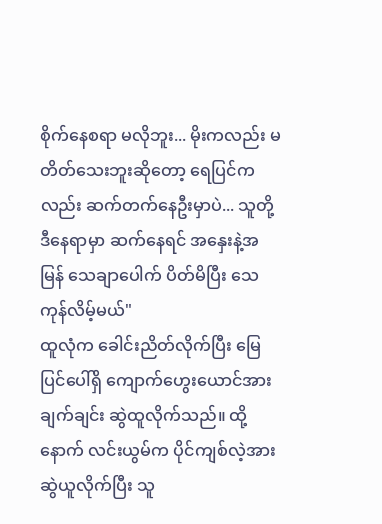စိုက်နေစရာ မလိုဘူး... မိုးကလည်း မတိတ်သေးဘူးဆိုတော့ ရေပြင်ကလည်း ဆက်တက်နေဦးမှာပဲ... သူတို့ ဒီနေရာမှာ ဆက်နေရင် အနှေးနဲ့အမြန် သေချာပေါက် ပိတ်မိပြီး သေကုန်လိမ့်မယ်"
ထူလုံက ခေါင်းညိတ်လိုက်ပြီး မြေပြင်ပေါ်ရှိ ကျောက်ဟွေးယောင်အား ချက်ချင်း ဆွဲထူလိုက်သည်။ ထို့နောက် လင်းယွမ်က ပိုင်ကျစ်လဲ့အား ဆွဲယူလိုက်ပြီး သူ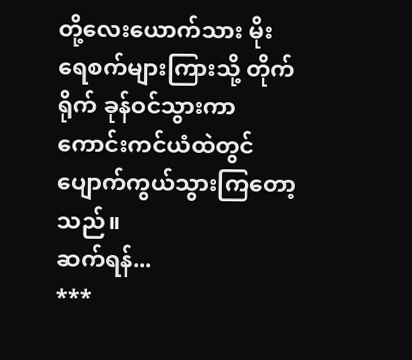တို့လေးယောက်သား မိုးရေစက်များကြားသို့ တိုက်ရိုက် ခုန်ဝင်သွားကာ ကောင်းကင်ယံထဲတွင် ပျောက်ကွယ်သွားကြတော့သည်။
ဆက်ရန်...
***